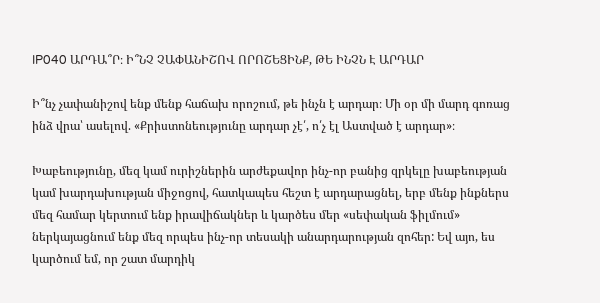IP040 ԱՐԴԱ՞Ր։ Ի՞ՆՉ ՉԱՓԱՆԻՇՈՎ ՈՐՈՇԵՑԻՆՔ, ԹԵ ԻՆՉՆ Է ԱՐԴԱՐ

Ի՞նչ չափանիշով ենք մենք հաճախ որոշում, թե ինչն է արդար։ Մի օր մի մարդ գոռաց ինձ վրա՝ ասելով. «Քրիստոնեությունը արդար չէ՛, ո՛չ էլ Աստված է արդար»։

Խաբեությունը, մեզ կամ ուրիշներին արժեքավոր ինչ-որ բանից զրկելը խաբեության կամ խարդախության միջոցով, հատկապես հեշտ է արդարացնել, երբ մենք ինքներս մեզ համար կերտում ենք իրավիճակներ և կարծես մեր «սեփական ֆիլմում» ներկայացնում ենք մեզ որպես ինչ-որ տեսակի անարդարության զոհեր: Եվ այո, ես կարծում եմ, որ շատ մարդիկ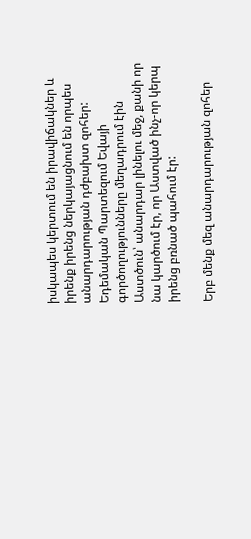իսկապես կերտում են իրավիճակներ և իրենք իրենց ներկայացնում են որպես անարդարության դժբախտ զոհեր: Եդեմական Պարտեզում Եվայի գործողությունները մեղադրում էին Աստծուն՝ անարդար լինելու մեջ, քանի որ նա կարծում էր, որ Աստված ինչ-որ կերպ իրենց բռնած պահում էր:

Երբ մենք մեզ անարդարության զոհեր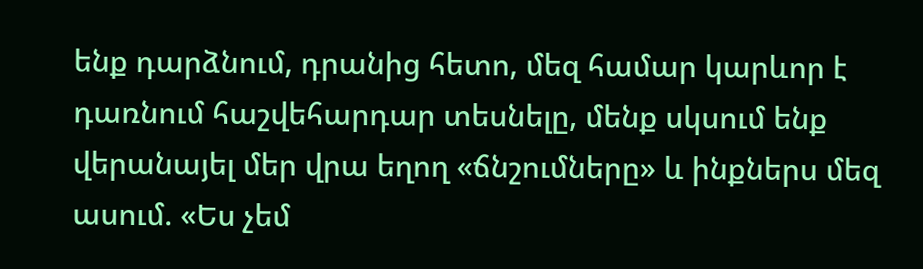ենք դարձնում, դրանից հետո, մեզ համար կարևոր է դառնում հաշվեհարդար տեսնելը, մենք սկսում ենք վերանայել մեր վրա եղող «ճնշումները» և ինքներս մեզ ասում. «Ես չեմ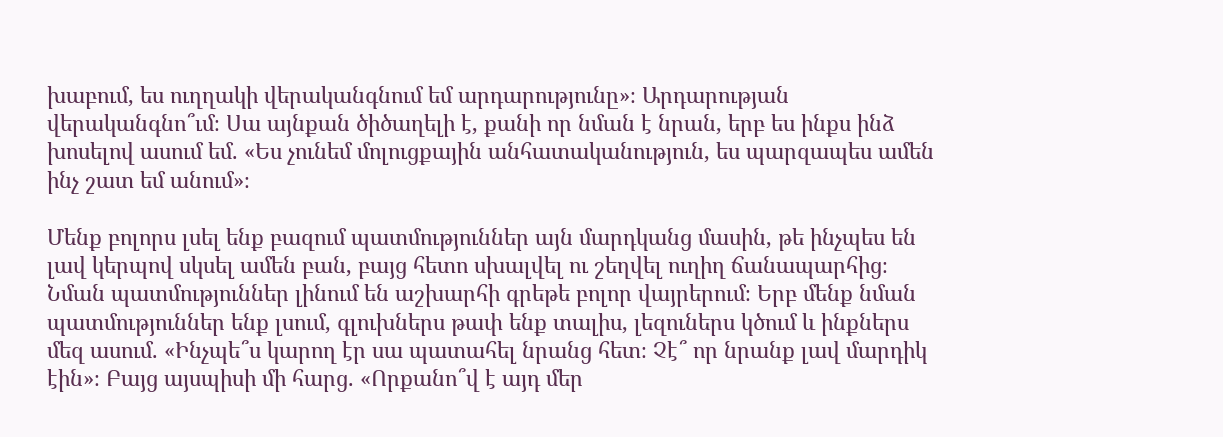խաբում, ես ուղղակի վերականգնում եմ արդարությունը»։ Արդարության վերականգնո՞ւմ։ Սա այնքան ծիծաղելի է, քանի որ նման է նրան, երբ ես ինքս ինձ խոսելով ասում եմ. «Ես չունեմ մոլուցքային անհատականություն, ես պարզապես ամեն ինչ շատ եմ անում»։

Մենք բոլորս լսել ենք բազում պատմություններ այն մարդկանց մասին, թե ինչպես են լավ կերպով սկսել ամեն բան, բայց հետո սխալվել ու շեղվել ուղիղ ճանապարհից։ Նման պատմություններ լինում են աշխարհի գրեթե բոլոր վայրերում։ Երբ մենք նման պատմություններ ենք լսում, գլուխներս թափ ենք տալիս, լեզուներս կծում և ինքներս մեզ ասում. «Ինչպե՞ս կարող էր սա պատահել նրանց հետ։ Չէ՞ որ նրանք լավ մարդիկ էին»։ Բայց այսպիսի մի հարց. «Որքանո՞վ է այդ մեր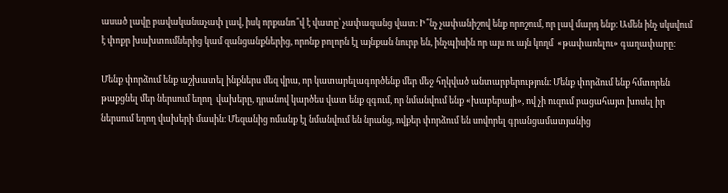ասած լավը բավականաչափ լավ, իսկ որքանո՞վ է վատը՝ չափազանց վատ։ Ի՞նչ չափանիշով ենք որոշում, որ լավ մարդ ենք։ Ամեն ինչ սկսվում է փոքր խախտումներից կամ զանցանքներից, որոնք բոլորն էլ այնքան նուրբ են, ինչպիսին որ այս ու այն կողմ  «թափառելու» գաղափարը։

Մենք փորձում ենք աշխատել ինքներս մեզ վրա, որ կատարելագործենք մեր մեջ հղկված անտարբերություն։ Մենք փորձում ենք հմտորեն թաքցնել մեր ներսում եղող  վախերը, դրանով կարծես վատ ենք զգում, որ նմանվում ենք «խաբեբայի», ով չի ուզում բացահայտ խոսել իր ներսում եղող վախերի մասին։ Մեզանից ոմանք էլ նմանվում են նրանց, ովքեր փորձում են սովորել գրանցամատյանից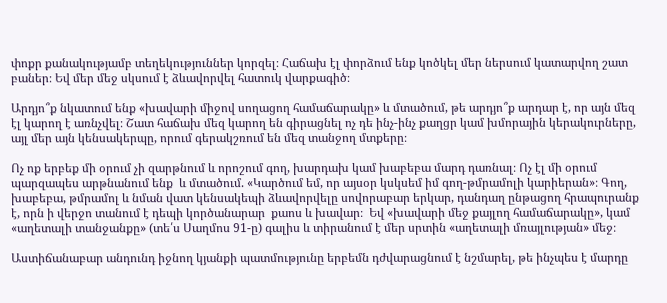փոքր քանակությամբ տեղեկություններ կորզել։ Հաճախ էլ փորձում ենք կոծկել մեր ներսում կատարվող շատ բաներ։ Եվ մեր մեջ սկսում է ձևավորվել հատուկ վարքագիծ։

Արդյո՞ք նկատում ենք «խավարի միջով սողացող համաճարակը» և մտածում, թե արդյո՞ք արդար է, որ այն մեզ էլ կարող է առնչվել։ Շատ հաճախ մեզ կարող են գիրացնել ոչ դե ինչ-ինչ քաղցր կամ խմորային կերակուրները, այլ մեր այն կենսակերպը, որում գերակշռում են մեզ տանջող մտքերը։

Ոչ ոք երբեք մի օրում չի զարթնում և որոշում գող, խարդախ կամ խաբեբա մարդ դառնալ։ Ոչ էլ մի օրում պարզապես արթնանում ենք  և մտածում. «Կարծում եմ, որ այսօր կսկսեմ իմ գող-թմրամոլի կարիերան»։ Գող, խաբեբա, թմրամոլ և նման վատ կենսակեպի ձևավորվելը սովորաբար երկար, դանդաղ ընթացող հրապուրանք է, որն ի վերջո տանում է դեպի կործանարար  քաոս և խավար։  Եվ «խավարի մեջ քայլող համաճարակը», կամ «աղետալի տանջանքը» (տե՛ս Սաղմոս 91-ը) գալիս և տիրանում է մեր սրտին «աղետալի մռայլության» մեջ։

Աստիճանաբար անդունդ իջնող կյանքի պատմությունը երբեմն դժվարացնում է նշմարել, թե ինչպես է մարդը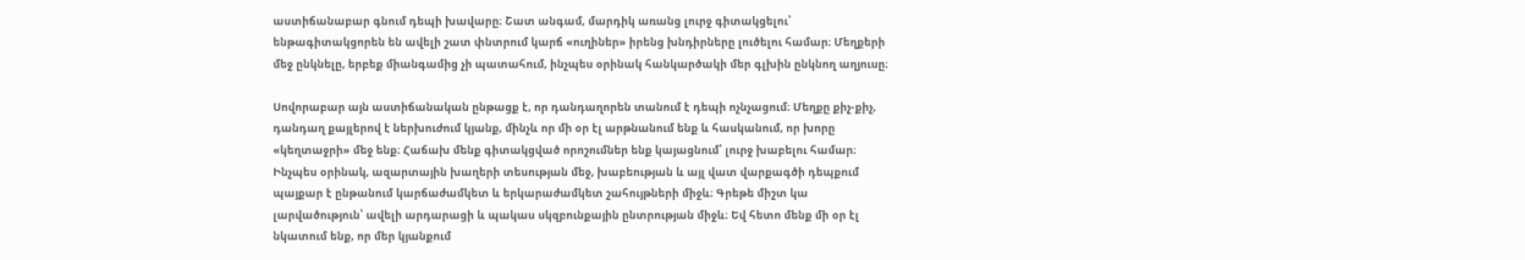աստիճանաբար գնում դեպի խավարը։ Շատ անգամ, մարդիկ առանց լուրջ գիտակցելու՝ ենթագիտակցորեն են ավելի շատ փնտրում կարճ «ուղիներ» իրենց խնդիրները լուծելու համար։ Մեղքերի մեջ ընկնելը, երբեք միանգամից չի պատահում, ինչպես օրինակ հանկարծակի մեր գլխին ընկնող աղյուսը։

Սովորաբար այն աստիճանական ընթացք է, որ դանդաղորեն տանում է դեպի ոչնչացում։ Մեղքը քիչ-քիչ, դանդաղ քայլերով է ներխուժում կյանք, մինչև որ մի օր էլ արթնանում ենք և հասկանում, որ խորը «կեղտաջրի» մեջ ենք։ Հաճախ մենք գիտակցված որոշումներ ենք կայացնում՝ լուրջ խաբելու համար։ Ինչպես օրինակ, ազարտային խաղերի տեսության մեջ, խաբեության և այլ վատ վարքագծի դեպքում պայքար է ընթանում կարճաժամկետ և երկարաժամկետ շահույթների միջև։ Գրեթե միշտ կա լարվածություն՝ ավելի արդարացի և պակաս սկզբունքային ընտրության միջև։ Եվ հետո մենք մի օր էլ նկատում ենք, որ մեր կյանքում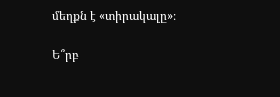մեղքն է «տիրակալը»։

Ե՞րբ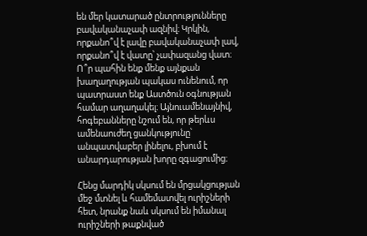են մեր կատարած ընտրությունները բավականաչափ ազնիվ։ Կրկին, որքանո՞վ է լավը բավականաչափ լավ, որքանո՞վ է վատը՝ չափազանց վատ։ Ո՞ր պահին ենք մենք այնքան խաղաղության պակաս ունենում, որ պատրաստ ենք Աստծուն օգնության համար աղաղակել։ Այնուամենայնիվ, հոգեբանները նշում են, որ թերևս ամենաուժեղ ցանկությունը՝ անպատվաբեր լինելու, բխում է անարդարության խորը զգացումից։

Հենց մարդիկ սկսում են մրցակցության մեջ մտնել և համեմատվել ուրիշների հետ, նրանք նաև սկսում են իմանալ ուրիշների թաքնված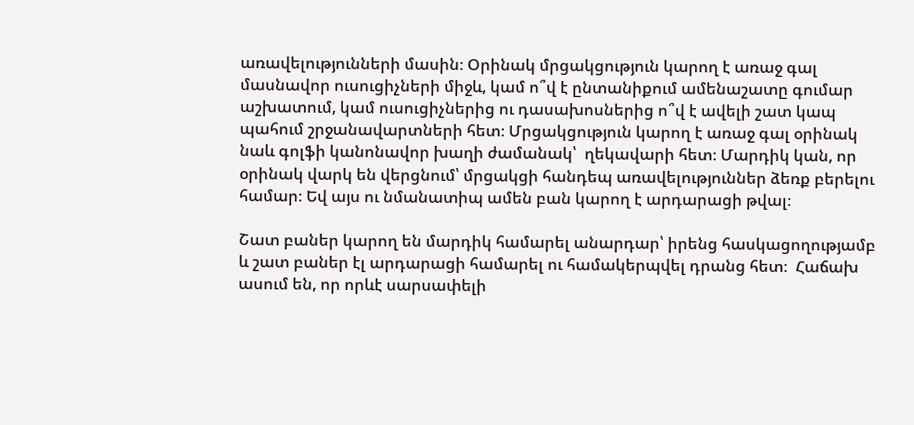առավելությունների մասին։ Օրինակ մրցակցություն կարող է առաջ գալ մասնավոր ուսուցիչների միջև, կամ ո՞վ է ընտանիքում ամենաշատը գումար աշխատում, կամ ուսուցիչներից ու դասախոսներից ո՞վ է ավելի շատ կապ պահում շրջանավարտների հետ։ Մրցակցություն կարող է առաջ գալ օրինակ նաև գոլֆի կանոնավոր խաղի ժամանակ՝  ղեկավարի հետ։ Մարդիկ կան, որ օրինակ վարկ են վերցնում՝ մրցակցի հանդեպ առավելություններ ձեռք բերելու համար։ Եվ այս ու նմանատիպ ամեն բան կարող է արդարացի թվալ։

Շատ բաներ կարող են մարդիկ համարել անարդար՝ իրենց հասկացողությամբ և շատ բաներ էլ արդարացի համարել ու համակերպվել դրանց հետ։  Հաճախ ասում են, որ որևէ սարսափելի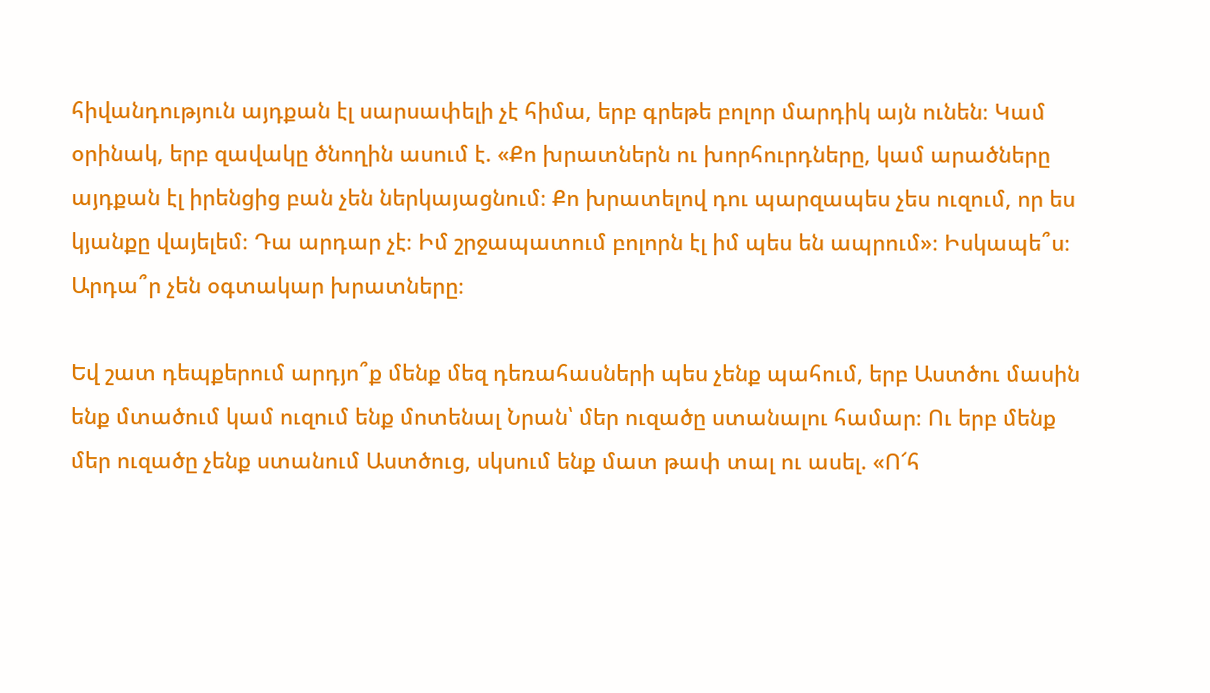հիվանդություն այդքան էլ սարսափելի չէ հիմա, երբ գրեթե բոլոր մարդիկ այն ունեն։ Կամ օրինակ, երբ զավակը ծնողին ասում է. «Քո խրատներն ու խորհուրդները, կամ արածները այդքան էլ իրենցից բան չեն ներկայացնում։ Քո խրատելով դու պարզապես չես ուզում, որ ես կյանքը վայելեմ։ Դա արդար չէ։ Իմ շրջապատում բոլորն էլ իմ պես են ապրում»։ Իսկապե՞ս։ Արդա՞ր չեն օգտակար խրատները։

Եվ շատ դեպքերում արդյո՞ք մենք մեզ դեռահասների պես չենք պահում, երբ Աստծու մասին ենք մտածում կամ ուզում ենք մոտենալ Նրան՝ մեր ուզածը ստանալու համար։ Ու երբ մենք մեր ուզածը չենք ստանում Աստծուց, սկսում ենք մատ թափ տալ ու ասել. «Ո՜հ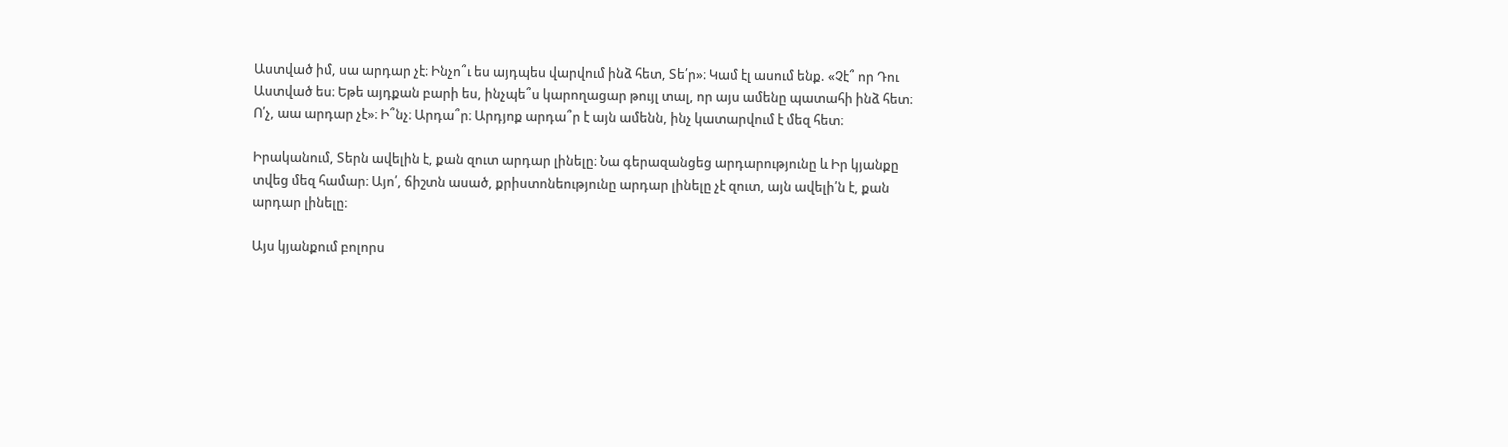Աստված իմ, սա արդար չէ։ Ինչո՞ւ ես այդպես վարվում ինձ հետ, Տե՛ր»։ Կամ էլ ասում ենք. «Չէ՞ որ Դու Աստված ես։ Եթե այդքան բարի ես, ինչպե՞ս կարողացար թույլ տալ, որ այս ամենը պատահի ինձ հետ։ Ո՛չ, աա արդար չէ»։ Ի՞նչ։ Արդա՞ր։ Արդյոք արդա՞ր է այն ամենն, ինչ կատարվում է մեզ հետ։

Իրականում, Տերն ավելին է, քան զուտ արդար լինելը։ Նա գերազանցեց արդարությունը և Իր կյանքը տվեց մեզ համար։ Այո՛, ճիշտն ասած, քրիստոնեությունը արդար լինելը չէ զուտ, այն ավելի՛ն է, քան արդար լինելը։

Այս կյանքում բոլորս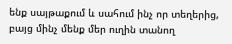ենք սայթաքում և սահում ինչ որ տեղերից, բայց մինչ մենք մեր ուղին տանող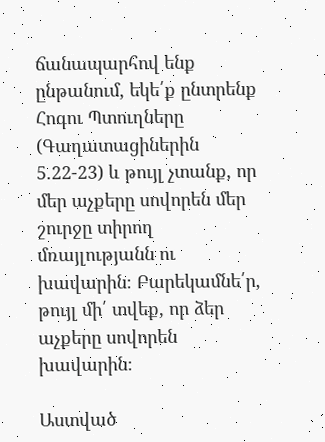ճանապարհով ենք ընթանում, եկե՛ք ընտրենք Հոգու Պտուղները (Գաղատացիներին 5.22-23) և թույլ չտանք, որ մեր աչքերը սովորեն մեր շուրջը տիրող մռայլությանն ու խավարին։ Բարեկամնե՛ր, թույլ մի՛ տվեք, որ ձեր աչքերը սովորեն խավարին։

Աստված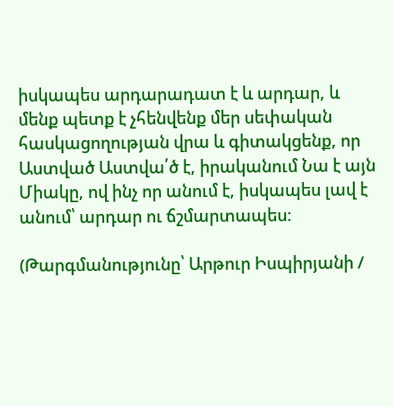իսկապես արդարադատ է և արդար, և մենք պետք է չհենվենք մեր սեփական հասկացողության վրա և գիտակցենք, որ Աստված Աստվա՛ծ է, իրականում Նա է այն Միակը, ով ինչ որ անում է, իսկապես լավ է անում՝ արդար ու ճշմարտապես։

(Թարգմանությունը՝ Արթուր Իսպիրյանի /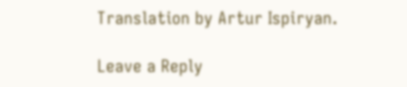Translation by Artur Ispiryan.

Leave a Reply